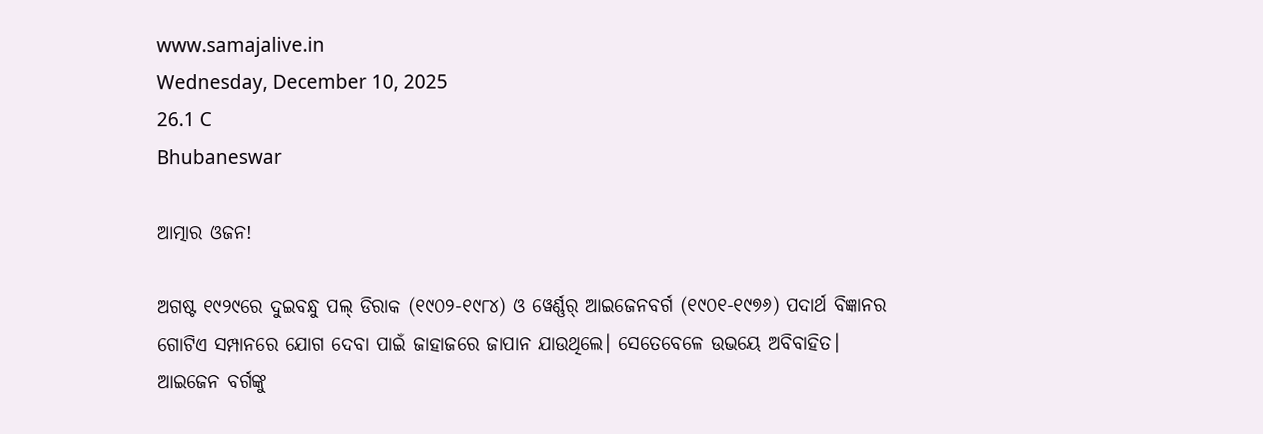www.samajalive.in
Wednesday, December 10, 2025
26.1 C
Bhubaneswar

ଆତ୍ମାର ଓଜନ!

ଅଗଷ୍ଟ ୧୯୨୯ରେ ଦୁଇବନ୍ଧୁ ପଲ୍‌ ଡିରାକ (୧୯୦୨-୧୯୮୪) ଓ ୱେର୍ଣ୍ଣର୍‌ ଆଇଜେନବର୍ଗ (୧୯୦୧-୧୯୭୬) ପଦାର୍ଥ ବିଜ୍ଞାନର ଗୋଟିଏ ସମ୍ପାନରେ ଯୋଗ ଦେବା ପାଇଁ ଜାହାଜରେ ଜାପାନ ଯାଉଥିଲେ। ସେତେବେଳେ ଉଭୟେ ଅବିବାହିତ। ଆଇଜେନ ବର୍ଗଙ୍କୁ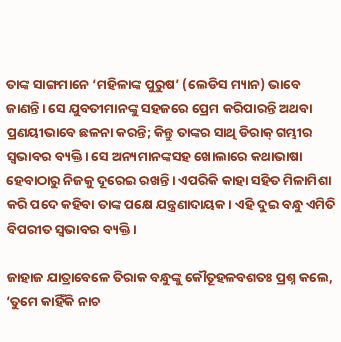ତାଙ୍କ ସାଙ୍ଗମାନେ ‘ମହିଳାଙ୍କ ପୁରୁଷ’ (ଲେଡିସ ମ୍ୟାନ) ଭାବେ ଜାଣନ୍ତି। ସେ ଯୁବତୀମାନଙ୍କୁ ସହଜରେ ପ୍ରେମ କରିପାରନ୍ତି ଅଥବା ପ୍ରଣୟୀଭାବେ ଛଳନା କରନ୍ତି; କିନ୍ତୁ ତାଙ୍କର ସାଥି ଡିରାକ୍‌ ଗମ୍ଭୀର ସ୍ବଭାବର ବ୍ୟକ୍ତି। ସେ ଅନ୍ୟମାନଙ୍କସହ ଖୋଲାରେ କଥାଭାଷା ହେବାଠାରୁ ନିଜକୁ ଦୂରେଇ ରଖନ୍ତି। ଏପରିକି କାହା ସହିତ ମିଳାମିଶା କରି ପଦେ କହିବା ତାଙ୍କ ପକ୍ଷେ ଯନ୍ତ୍ରଣାଦାୟକ। ଏହି ଦୁଇ ବନ୍ଧୁ ଏମିତି ବିପରୀତ ସ୍ବଭାବର ବ୍ୟକ୍ତି।

ଜାହାଜ ଯାତ୍ରାବେଳେ ତିରାକ ବନ୍ଧୁଙ୍କୁ କୌତୂହଳବଶତଃ ପ୍ରଶ୍ନ କଲେ, ‘ତୁମେ କାହିଁକି ନାଚ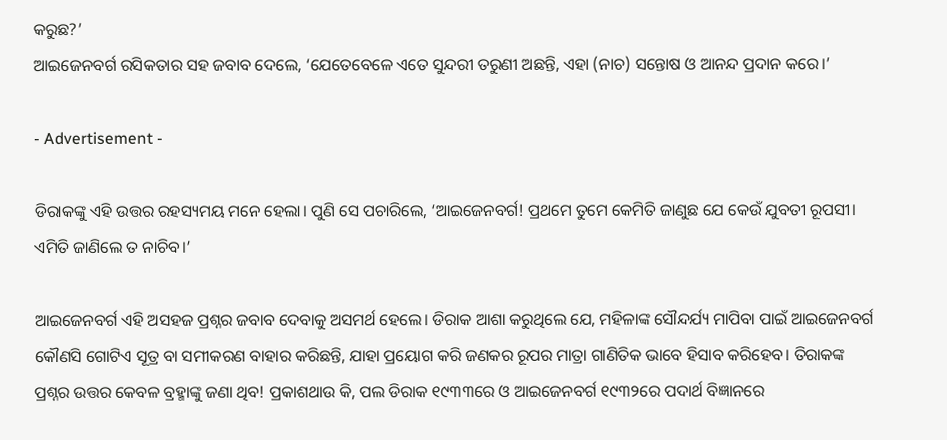କରୁଛ?’
ଆଇଜେନବର୍ଗ ରସିକତାର ସହ ଜବାବ ଦେଲେ, ‘ଯେତେବେଳେ ଏତେ ସୁନ୍ଦରୀ ତରୁଣୀ ଅଛନ୍ତି, ଏହା (ନାଚ) ସନ୍ତୋଷ ଓ ଆନନ୍ଦ ପ୍ରଦାନ କରେ।’

- Advertisement -

ଡିରାକଙ୍କୁ ଏହି ଉତ୍ତର ରହସ୍ୟମୟ ମନେ ହେଲା। ପୁଣି ସେ ପଚାରିଲେ, ‘ଆଇଜେନବର୍ଗ! ପ୍ରଥମେ ତୁମେ କେମିତି ଜାଣୁଛ ଯେ କେଉଁ ଯୁବତୀ ରୂପସୀ। ଏମିତି ଜାଣିଲେ ତ ନାଚିବ।’

ଆଇଜେନବର୍ଗ ଏହି ଅସହଜ ପ୍ରଶ୍ନର ଜବାବ ଦେବାକୁ ଅସମର୍ଥ ହେଲେ। ଡିରାକ ଆଶା କରୁଥିଲେ ଯେ, ମହିଳାଙ୍କ ସୌନ୍ଦର୍ଯ୍ୟ ମାପିବା ପାଇଁ ଆଇଜେନବର୍ଗ କୌଣସି ଗୋଟିଏ ସୂତ୍ର ବା ସମୀକରଣ ବାହାର କରିଛନ୍ତି, ଯାହା ପ୍ରୟୋଗ କରି ଜଣକର ରୂପର ମାତ୍ରା ଗାଣିତିକ ଭାବେ ହିସାବ କରିହେବ। ତିରାକଙ୍କ ପ୍ରଶ୍ନର ଉତ୍ତର କେବଳ ବ୍ରହ୍ମାଙ୍କୁ ଜଣା ଥିବ! ପ୍ରକାଶଥାଉ କି, ପଲ ଡିରାକ ୧୯୩୩ରେ ଓ ଆଇଜେନବର୍ଗ ୧୯୩୨ରେ ପଦାର୍ଥ ବିଜ୍ଞାନରେ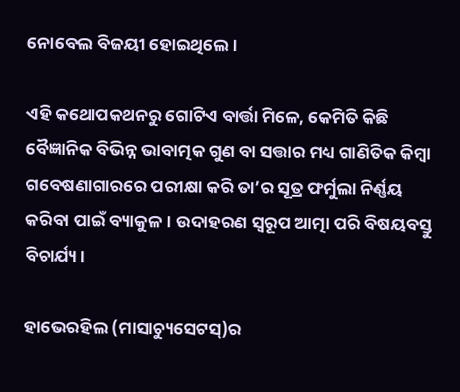ନୋବେଲ ବିଜୟୀ ହୋଇଥିଲେ।

ଏହି କଥୋପକଥନରୁ ଗୋଟିଏ ବାର୍ତ୍ତା ମିଳେ, କେମିତି କିଛି ବୈଜ୍ଞାନିକ ବିଭିନ୍ନ ଭାବାତ୍ମକ ଗୁଣ ବା ସତ୍ତାର ମଧ୍ୟ ଗାଣିତିକ କିମ୍ବା ଗବେଷଣାଗାରରେ ପରୀକ୍ଷା କରି ତା’ର ସୂତ୍ର ଫର୍ମୁଲା ନିର୍ଣ୍ଣୟ କରିବା ପାଇଁ ବ୍ୟାକୁଳ। ଉଦାହରଣ ସ୍ବରୂପ ଆତ୍ମା ପରି ବିଷୟବସ୍ତୁ ବିଚାର୍ଯ୍ୟ।

ହାଭେରହିଲ (ମାସାଚ୍ୟୁସେଟସ୍‌)ର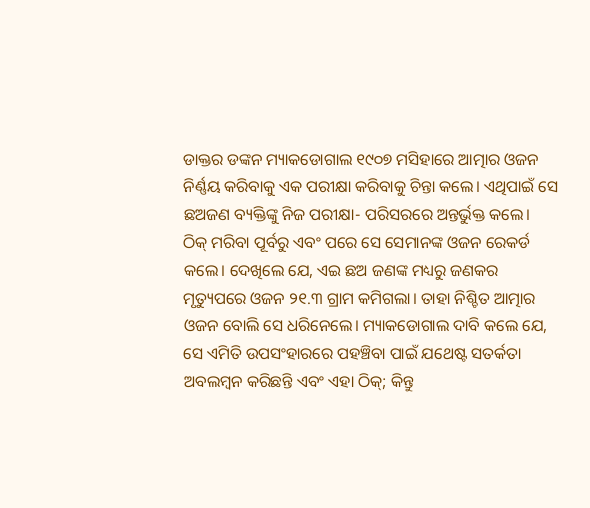ଡାକ୍ତର ଡଙ୍କନ ମ୍ୟାକଡୋଗାଲ ୧୯୦୭ ମସିହାରେ ଆତ୍ମାର ଓଜନ ନିର୍ଣ୍ଣୟ କରିବାକୁ ଏକ ପରୀକ୍ଷା କରିବାକୁ ଚିନ୍ତା କଲେ। ଏଥିପାଇଁ ସେ ଛଅଜଣ ବ୍ୟକ୍ତିଙ୍କୁ ନିଜ ପରୀକ୍ଷା- ପରିସରରେ ଅନ୍ତର୍ଭୁକ୍ତ କଲେ। ଠିକ୍‌ ମରିବା ପୂର୍ବରୁ ଏବଂ ପରେ ସେ ସେମାନଙ୍କ ଓଜନ ରେକର୍ଡ କଲେ। ଦେଖିଲେ ଯେ, ଏଇ ଛଅ ଜଣଙ୍କ ମଧ୍ୟରୁ ଜଣକର ମୃତ୍ୟୁପରେ ଓଜନ ୨୧.୩ ଗ୍ରାମ କମିଗଲା। ତାହା ନିଶ୍ଚିତ ଆତ୍ମାର ଓଜନ ବୋଲି ସେ ଧରିନେଲେ। ମ୍ୟାକଡୋଗାଲ ଦାବି କଲେ ଯେ, ସେ ଏମିତି ଉପସଂହାରରେ ପହଞ୍ଚିବା ପାଇଁ ଯଥେଷ୍ଟ ସତର୍କତା ଅବଲମ୍ବନ କରିଛନ୍ତି ଏବଂ ଏହା ଠିକ୍‌; କିନ୍ତୁ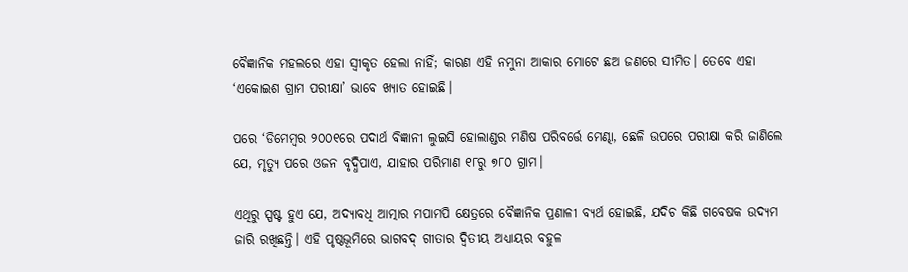ବୈଜ୍ଞାନିକ ମହଲରେ ଏହା ସ୍ବୀକୃତ ହେଲା ନାହିଁ; କାରଣ ଏହି ନମୁନା ଆକାର ମୋଟେ ଛଅ ଜଣରେ ସୀମିତ। ତେବେ ଏହା ‘ଏକୋଇଶ ଗ୍ରାମ ପରୀକ୍ଷା’ ଭାବେ ଖ୍ୟାତ ହୋଇଛି।

ପରେ ‘ଡିମେମ୍ବର ୨୦୦୧ରେ ପଦାର୍ଥ ବିଜ୍ଞାନୀ ଲୁଇସି ହୋଲାଣ୍ଡର ମଣିଷ ପରିବର୍ତ୍ତେ ମେଣ୍ଢା, ଛେଳି ଉପରେ ପରୀକ୍ଷା କରି ଜାଣିଲେ ଯେ, ମୃତ୍ୟୁ ପରେ ଓଜନ ବୃଦ୍ଧିପାଏ, ଯାହାର ପରିମାଣ ୧୮ରୁ ୭୮୦ ଗ୍ରାମ।

ଏଥିରୁ ସ୍ପଷ୍ଟ ହୁଏ ଯେ, ଅଦ୍ୟାବଧି ଆତ୍ମାର ମପାମପି କ୍ଷେତ୍ରରେ ବୈଜ୍ଞାନିକ ପ୍ରଣାଳୀ ବ୍ୟର୍ଥ ହୋଇଛି, ଯଦିଚ କିଛି ଗବେଷକ ଉଦ୍ୟମ ଜାରି ରଖିଛନ୍ତି। ଏହି ପୃଷ୍ଠଭୂମିରେ ଭାଗବଦ୍‌ ଗୀତାର ଦ୍ବିତୀୟ ଅଧ୍ୟାୟର ବହୁଳ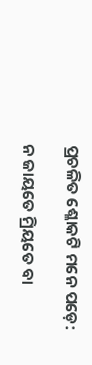ପ୍ରଚଳିତ ଶ୍ଳୋକଟି ମନେ ପଡ଼େ:

ନ ଜାୟତେ ମ୍ରିୟତେ ବା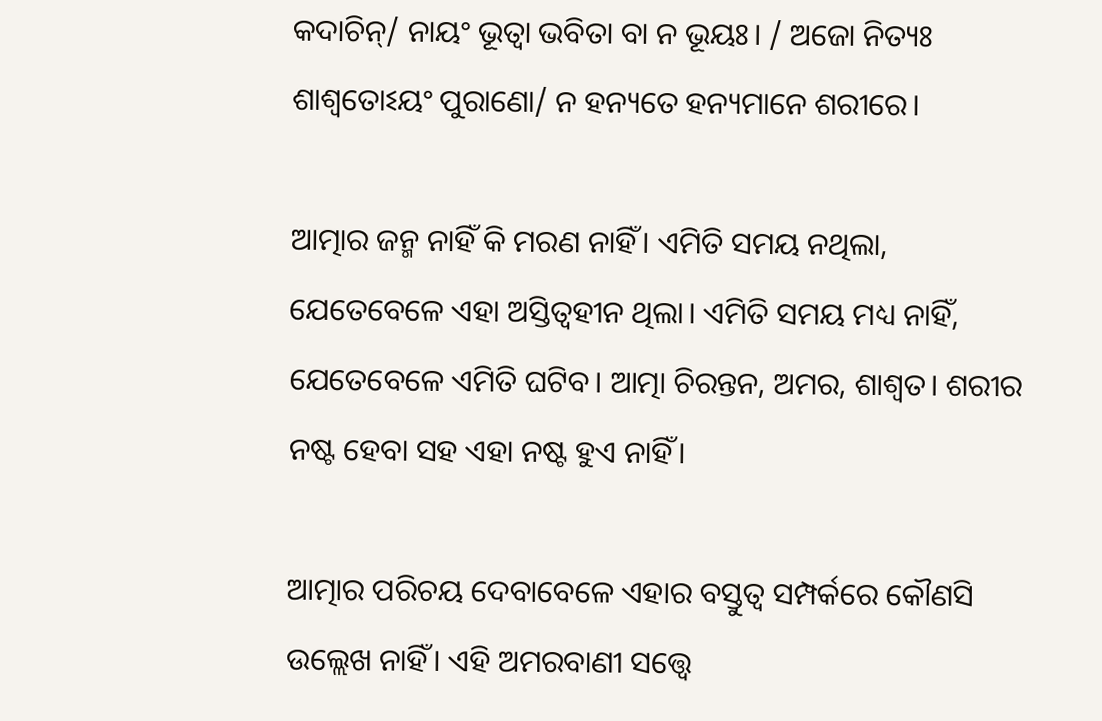କଦାଚିନ୍‌/ ନାୟଂ ଭୂତ୍ବା ଭବିତା ବା ନ ଭୂୟଃ। / ଅଜୋ ନିତ୍ୟଃ ଶାଶ୍ବତୋଽୟଂ ପୁରାଣୋ/ ନ ହନ୍ୟତେ ହନ୍ୟମାନେ ଶରୀରେ।

ଆତ୍ମାର ଜନ୍ମ ନାହିଁ କି ମରଣ ନାହିଁ। ଏମିତି ସମୟ ନଥିଲା, ଯେତେବେଳେ ଏହା ଅସ୍ତିତ୍ବହୀନ ଥିଲା। ଏମିତି ସମୟ ମଧ୍ୟ ନାହିଁ, ଯେତେବେଳେ ଏମିତି ଘଟିବ। ଆତ୍ମା ଚିରନ୍ତନ, ଅମର, ଶାଶ୍ବତ। ଶରୀର ନଷ୍ଟ ହେବା ସହ ଏହା ନଷ୍ଟ ହୁଏ ନାହିଁ।

ଆତ୍ମାର ପରିଚୟ ଦେବାବେଳେ ଏହାର ବସ୍ତୁତ୍ବ ସମ୍ପର୍କରେ କୌଣସି ଉଲ୍ଲେଖ ନାହିଁ। ଏହି ଅମରବାଣୀ ସତ୍ତ୍ବେ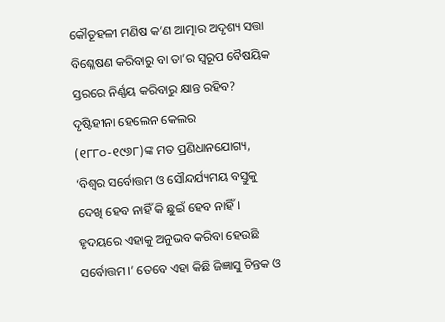କୌତୂହଳୀ ମଣିଷ କ’ଣ ଆତ୍ମାର ଅଦୃଶ୍ୟ ସତ୍ତା ବିଶ୍ଳେଷଣ କରିବାରୁ ବା ତା’ର ସ୍ବରୂପ ବୈଷୟିକ ସ୍ତରରେ ନିର୍ଣ୍ଣୟ କରିବାରୁ କ୍ଷାନ୍ତ ରହିବ? ଦୃଷ୍ଟିହୀନା ହେଲେନ କେଲର (୧୮୮୦-୧୯୬୮)ଙ୍କ ମତ ପ୍ରଣିଧାନଯୋଗ୍ୟ, ‘ବିଶ୍ବର ସର୍ବୋତ୍ତମ ଓ ସୌନ୍ଦର୍ଯ୍ୟମୟ ବସ୍ତୁକୁ ଦେଖି ହେବ ନାହିଁ କି ଛୁଇଁ ହେବ ନାହିଁ। ହୃଦୟରେ ଏହାକୁ ଅନୁଭବ କରିବା ହେଉଛି ସର୍ବୋତ୍ତମ।’ ତେବେ ଏହା କିଛି ଜିଜ୍ଞାସୁ ଚିନ୍ତକ ଓ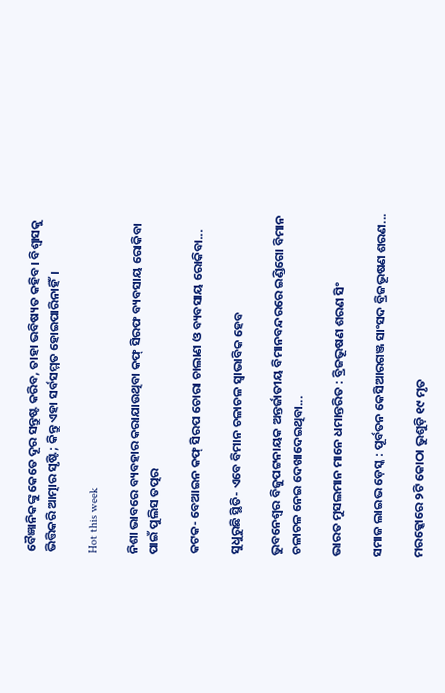ବୈଜ୍ଞାନିକଙ୍କୁ କେତେ ଦୂର ସନ୍ତୁଷ୍ଟ କରିବ, ତାହା ଭବିଷ୍ୟତ କହିବ। ବିଶ୍ବାସକୁ ଭିତ୍ତିକରି ଆତ୍ମାର ସୃଷ୍ଟି; କିନ୍ତୁ ଏହା ସର୍ବସମ୍ମତ ହୋଇପାରିନାହିଁ।

Hot this week

ନିଶା ଭାବରେ ବ୍ୟବହାର କରାଯାଉଥିବା କଫ୍‌ ସିରଫ ବ୍ୟବସାୟ ରୋକିବା ପାଇଁ ପୁଲିସ ତତ୍ପର

କଟକ- ବେଆଇନ କଫ୍‌ ସିରପ ଚୋରା ଚାଲାଣ ଓ ବ୍ୟବସାୟ ରୋକିବା...

ସୁଧୁରୁଛି ସ୍ଥିତି- ଏବେ ବିମାନ ଚଳାଚଳ ସ୍ୱାଭାବିକ ହେବ

ଭୁବନେଶ୍ବର ବିଜୁପଟ୍ଟନାୟକ ଅନ୍ତର୍ଜାତୀୟ ବିମାନବନ୍ଦରରେ ଇଣ୍ଡିଗୋ ବିମାନ ଚଳାଚଳ ନେଇ ଦେଖାଦେଇଥିବା...

ଭାରତ ମୁସଲମାନ ମାନେ ଧମାନ୍ତରିତ : ବ୍ରିଜଭୂଷଣ ଶରଣ ସିଂ

ସମାଜ ଲାଇଭ ଡ଼େସ୍କ : ପୂର୍ବତନ କେସିଆରଗଞ୍ଜ ସାଂସଦ ବ୍ରିଜଭୂଷଣ ଶରଣ...

ମରକ୍କୋରେ ୨ଟି କୋଠା ଭୁଶୁଡ଼ି ୧୯ ମୃତ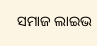ସମାଜ ଲାଇଭ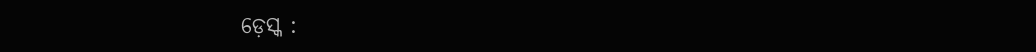ଡ଼େସ୍କ :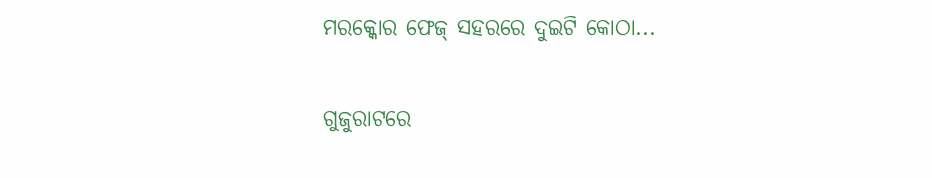ମରକ୍କୋର ଫେଜ୍‌ ସହରରେ ଦୁଇଟି କୋଠା...

ଗୁଜୁରାଟରେ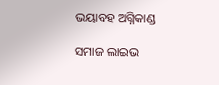ଭୟାବହ ଅଗ୍ନିକାଣ୍ଡ

ସମାଜ ଲାଇଭ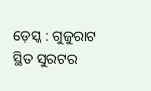ଡ଼େସ୍କ : ଗୁଜୁରାଟ ସ୍ଥିତ ସୁରଟର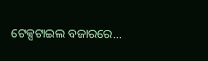ଟେକ୍ସଟାଇଲ ବଜାରରେ...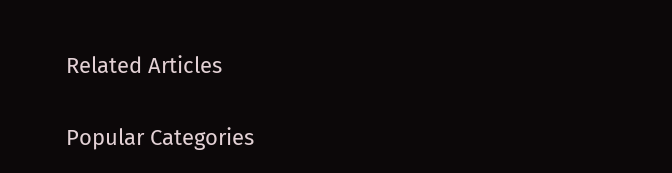Related Articles

Popular Categories